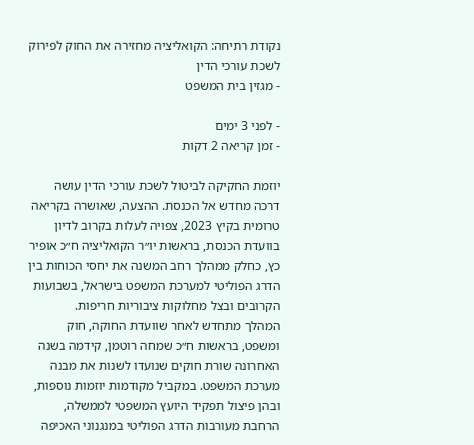נקודת רתיחה: הקואליציה מחזירה את החוק לפירוק לשכת עורכי הדין
- מגזין בית המשפט

- לפני 3 ימים
- זמן קריאה 2 דקות

יוזמת החקיקה לביטול לשכת עורכי הדין עושה דרכה מחדש אל הכנסת. ההצעה, שאושרה בקריאה טרומית בקיץ 2023, צפויה לעלות בקרוב לדיון בוועדת הכנסת, בראשות יו״ר הקואליציה ח״כ אופיר כץ, כחלק ממהלך רחב המשנה את יחסי הכוחות בין הדרג הפוליטי למערכת המשפט בישראל, בשבועות הקרובים ובצל מחלוקות ציבוריות חריפות.
המהלך מתחדש לאחר שוועדת החוקה, חוק ומשפט, בראשות ח״כ שמחה רוטמן, קידמה בשנה האחרונה שורת חוקים שנועדו לשנות את מבנה מערכת המשפט. במקביל מקודמות יוזמות נוספות, ובהן פיצול תפקיד היועץ המשפטי לממשלה, הרחבת מעורבות הדרג הפוליטי במנגנוני האכיפה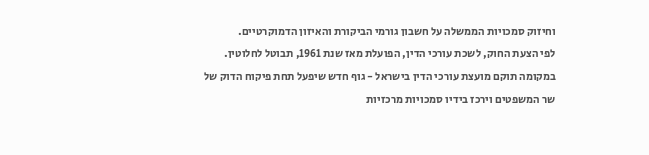וחיזוק סמכויות הממשלה על חשבון גורמי הביקורת והאיזון הדמוקרטיים.
לפי הצעת החוק, לשכת עורכי הדין, הפועלת מאז שנת 1961, תבוטל לחלוטין. במקומה תוקם מועצת עורכי הדין בישראל - גוף חדש שיפעל תחת פיקוח הדוק של שר המשפטים וירכז בידיו סמכויות מרכזיות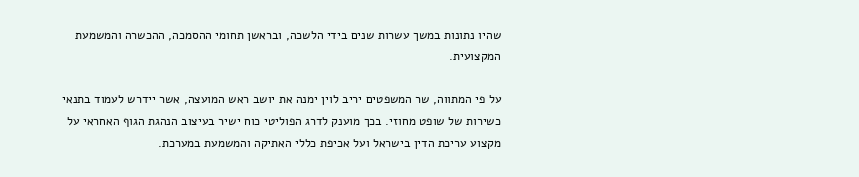שהיו נתונות במשך עשרות שנים בידי הלשכה, ובראשן תחומי ההסמכה, ההכשרה והמשמעת המקצועית.

על פי המתווה, שר המשפטים יריב לוין ימנה את יושב ראש המועצה, אשר יידרש לעמוד בתנאי כשירות של שופט מחוזי. בכך מוענק לדרג הפוליטי כוח ישיר בעיצוב הנהגת הגוף האחראי על מקצוע עריכת הדין בישראל ועל אכיפת כללי האתיקה והמשמעת במערכת.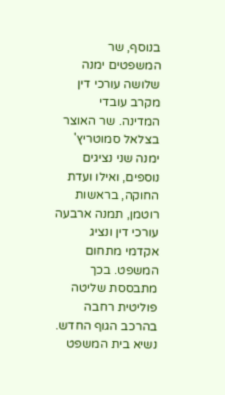בנוסף, שר המשפטים ימנה שלושה עורכי דין מקרב עובדי המדינה. שר האוצר בצלאל סמוטריץ' ימנה שני נציגים נוספים, ואילו ועדת החוקה, בראשות רוטמן, תמנה ארבעה עורכי דין ונציג אקדמי מתחום המשפט. בכך מתבססת שליטה פוליטית רחבה בהרכב הגוף החדש.
נשיא בית המשפט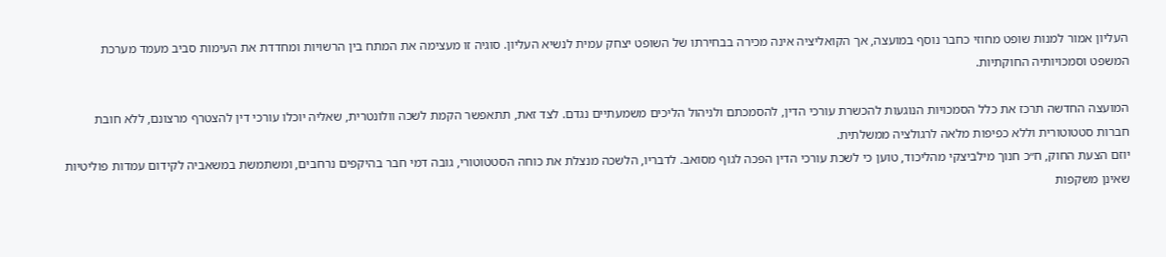העליון אמור למנות שופט מחוזי כחבר נוסף במועצה, אך הקואליציה אינה מכירה בבחירתו של השופט יצחק עמית לנשיא העליון. סוגיה זו מעצימה את המתח בין הרשויות ומחדדת את העימות סביב מעמד מערכת המשפט וסמכויותיה החוקתיות.

המועצה החדשה תרכז את כלל הסמכויות הנוגעות להכשרת עורכי הדין, להסמכתם ולניהול הליכים משמעתיים נגדם. לצד זאת, תתאפשר הקמת לשכה וולונטרית, שאליה יוכלו עורכי דין להצטרף מרצונם, ללא חובת חברות סטטוטורית וללא כפיפות מלאה לרגולציה ממשלתית.
יוזם הצעת החוק, ח״כ חנוך מילביצקי מהליכוד, טוען כי לשכת עורכי הדין הפכה לגוף מסואב. לדבריו, הלשכה מנצלת את כוחה הסטטוטורי, גובה דמי חבר בהיקפים נרחבים, ומשתמשת במשאביה לקידום עמדות פוליטיות שאינן משקפות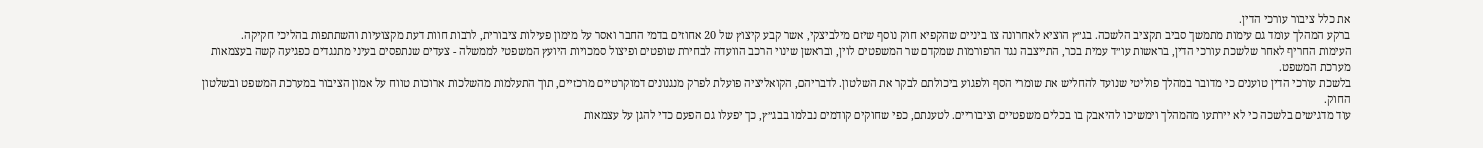את כלל ציבור עורכי הדין.
ברקע המהלך עומד גם עימות מתמשך סביב תקציב הלשכה. בג״ץ הוציא לאחרונה צו ביניים שהקפיא חוק נוסף שיזם מילביצקי, אשר קבע קיצוץ של 20 אחוזים בדמי החבר ואסר על מימון פעילות ציבורית, לרבות חוות דעת מקצועיות והשתתפות בהליכי חקיקה.
העימות החריף לאחר שלשכת עורכי הדין, בראשות עו״ד עמית בכר, התייצבה נגד הרפורמות שמקדם שר המשפטים לוין, ובראשן שינוי הרכב הוועדה לבחירת שופטים ופיצול סמכויות היועץ המשפטי לממשלה - צעדים שנתפסים בעיני מתנגדים כפגיעה קשה בעצמאות מערכת המשפט.
בלשכת עורכי הדין טוענים כי מדובר במהלך פוליטי שנועד להחליש את שומרי הסף ולפגוע ביכולתם לבקר את השלטון. לדבריהם, הקואליציה פועלת לפרק מנגנונים דמוקרטיים מרכזיים, תוך התעלמות מהשלכות ארוכות טווח על אמון הציבור במערכת המשפט ובשלטון החוק.
עוד מדגישים בלשכה כי לא יירתעו מהמהלך וימשיכו להיאבק בו בכלים משפטיים וציבוריים. לטענתם, כפי שחוקים קודמים נבלמו בבג״ץ, כך יפעלו גם הפעם כדי להגן על עצמאות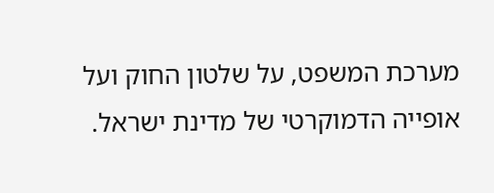מערכת המשפט, על שלטון החוק ועל אופייה הדמוקרטי של מדינת ישראל.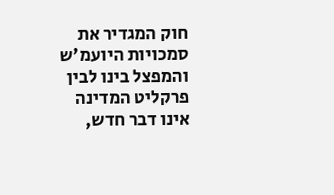חוק המגדיר את סמכויות היועמ'ש והמפצל בינו לבין פרקליט המדינה אינו דבר חדש,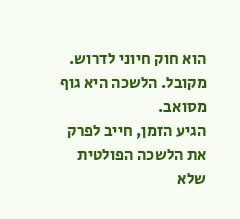הוא חוק חיוני לדרוש.
מקובל. הלשכה היא גוף מסואב.
הגיע הזמן, חייב לפרק את הלשכה הפולטית שלא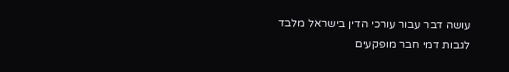עושה דבר עבור עורכי הדין בישראל מלבד לגבות דמי חבר מופקעים